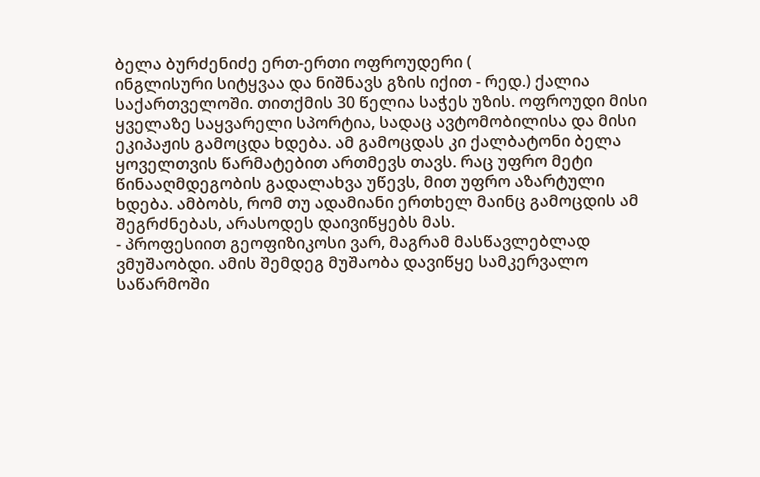ბელა ბურძენიძე ერთ-ერთი ოფროუდერი (
ინგლისური სიტყვაა და ნიშნავს გზის იქით - რედ.) ქალია საქართველოში. თითქმის 30 წელია საჭეს უზის. ოფროუდი მისი ყველაზე საყვარელი სპორტია, სადაც ავტომობილისა და მისი ეკიპაჟის გამოცდა ხდება. ამ გამოცდას კი ქალბატონი ბელა ყოველთვის წარმატებით ართმევს თავს. რაც უფრო მეტი წინააღმდეგობის გადალახვა უწევს, მით უფრო აზარტული ხდება. ამბობს, რომ თუ ადამიანი ერთხელ მაინც გამოცდის ამ შეგრძნებას, არასოდეს დაივიწყებს მას.
- პროფესიით გეოფიზიკოსი ვარ, მაგრამ მასწავლებლად ვმუშაობდი. ამის შემდეგ მუშაობა დავიწყე სამკერვალო საწარმოში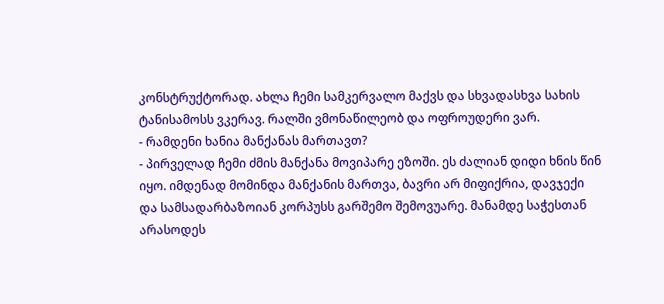კონსტრუქტორად. ახლა ჩემი სამკერვალო მაქვს და სხვადასხვა სახის ტანისამოსს ვკერავ. რალში ვმონაწილეობ და ოფროუდერი ვარ.
- რამდენი ხანია მანქანას მართავთ?
- პირველად ჩემი ძმის მანქანა მოვიპარე ეზოში. ეს ძალიან დიდი ხნის წინ იყო. იმდენად მომინდა მანქანის მართვა, ბავრი არ მიფიქრია, დავჯექი და სამსადარბაზოიან კორპუსს გარშემო შემოვუარე. მანამდე საჭესთან არასოდეს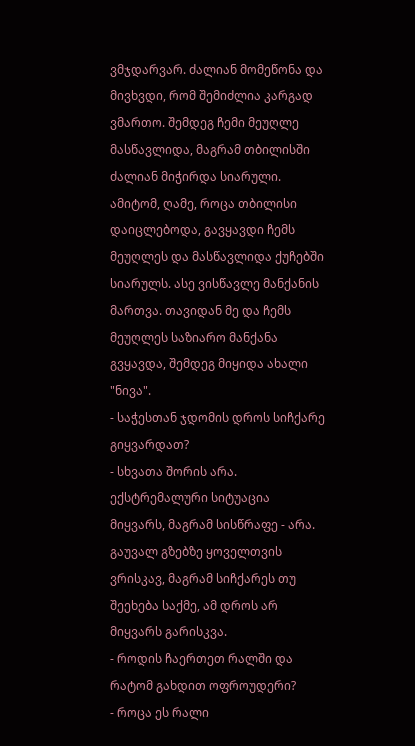ვმჯდარვარ. ძალიან მომეწონა და მივხვდი, რომ შემიძლია კარგად ვმართო. შემდეგ ჩემი მეუღლე მასწავლიდა, მაგრამ თბილისში ძალიან მიჭირდა სიარული. ამიტომ, ღამე, როცა თბილისი დაიცლებოდა, გავყავდი ჩემს მეუღლეს და მასწავლიდა ქუჩებში სიარულს. ასე ვისწავლე მანქანის მართვა. თავიდან მე და ჩემს მეუღლეს საზიარო მანქანა გვყავდა, შემდეგ მიყიდა ახალი "ნივა".
- საჭესთან ჯდომის დროს სიჩქარე გიყვარდათ?
- სხვათა შორის არა. ექსტრემალური სიტუაცია მიყვარს, მაგრამ სისწრაფე - არა. გაუვალ გზებზე ყოველთვის ვრისკავ, მაგრამ სიჩქარეს თუ შეეხება საქმე, ამ დროს არ მიყვარს გარისკვა.
- როდის ჩაერთეთ რალში და რატომ გახდით ოფროუდერი?
- როცა ეს რალი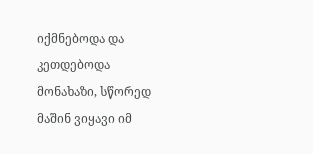იქმნებოდა და კეთდებოდა მონახაზი, სწორედ მაშინ ვიყავი იმ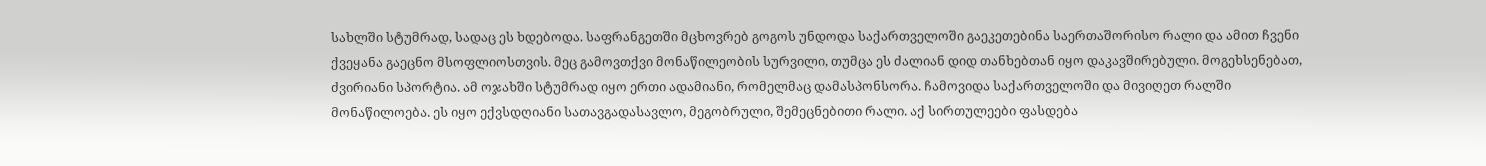სახლში სტუმრად, სადაც ეს ხდებოდა. საფრანგეთში მცხოვრებ გოგოს უნდოდა საქართველოში გაეკეთებინა საერთაშორისო რალი და ამით ჩვენი ქვეყანა გაეცნო მსოფლიოსთვის. მეც გამოვთქვი მონაწილეობის სურვილი, თუმცა ეს ძალიან დიდ თანხებთან იყო დაკავშირებული. მოგეხსენებათ, ძვირიანი სპორტია. ამ ოჯახში სტუმრად იყო ერთი ადამიანი, რომელმაც დამასპონსორა. ჩამოვიდა საქართველოში და მივიღეთ რალში მონაწილოება. ეს იყო ექვსდღიანი სათავგადასავლო, მეგობრული, შემეცნებითი რალი. აქ სირთულეები ფასდება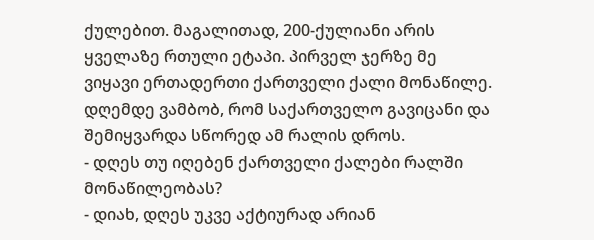ქულებით. მაგალითად, 200-ქულიანი არის ყველაზე რთული ეტაპი. პირველ ჯერზე მე ვიყავი ერთადერთი ქართველი ქალი მონაწილე. დღემდე ვამბობ, რომ საქართველო გავიცანი და შემიყვარდა სწორედ ამ რალის დროს.
- დღეს თუ იღებენ ქართველი ქალები რალში მონაწილეობას?
- დიახ, დღეს უკვე აქტიურად არიან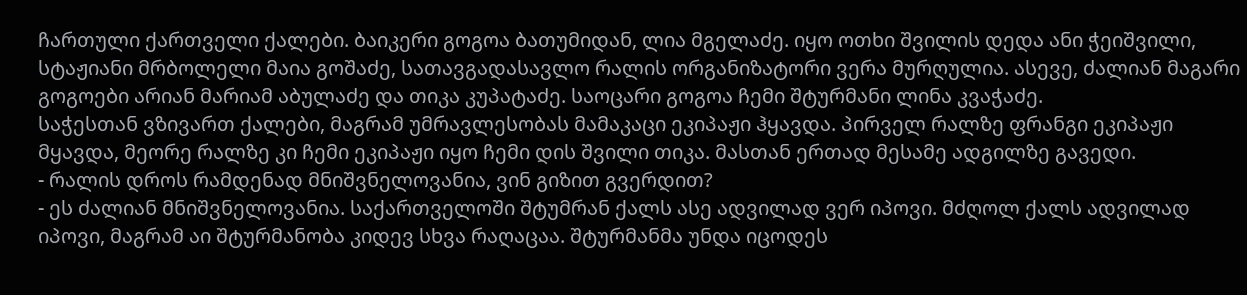ჩართული ქართველი ქალები. ბაიკერი გოგოა ბათუმიდან, ლია მგელაძე. იყო ოთხი შვილის დედა ანი ჭეიშვილი, სტაჟიანი მრბოლელი მაია გოშაძე, სათავგადასავლო რალის ორგანიზატორი ვერა მურღულია. ასევე, ძალიან მაგარი გოგოები არიან მარიამ აბულაძე და თიკა კუპატაძე. საოცარი გოგოა ჩემი შტურმანი ლინა კვაჭაძე.
საჭესთან ვზივართ ქალები, მაგრამ უმრავლესობას მამაკაცი ეკიპაჟი ჰყავდა. პირველ რალზე ფრანგი ეკიპაჟი მყავდა, მეორე რალზე კი ჩემი ეკიპაჟი იყო ჩემი დის შვილი თიკა. მასთან ერთად მესამე ადგილზე გავედი.
- რალის დროს რამდენად მნიშვნელოვანია, ვინ გიზით გვერდით?
- ეს ძალიან მნიშვნელოვანია. საქართველოში შტუმრან ქალს ასე ადვილად ვერ იპოვი. მძღოლ ქალს ადვილად იპოვი, მაგრამ აი შტურმანობა კიდევ სხვა რაღაცაა. შტურმანმა უნდა იცოდეს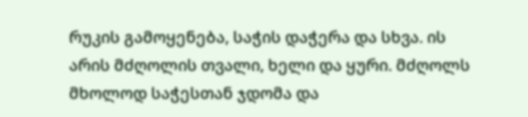რუკის გამოყენება, საჭის დაჭერა და სხვა. ის არის მძღოლის თვალი, ხელი და ყური. მძღოლს მხოლოდ საჭესთან ჯდომა და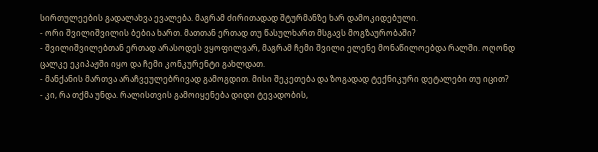სირთულეების გადალახვა ევალება. მაგრამ ძირითადად შტურმანზე ხარ დამოკიდებული.
- ორი შვილიშვილის ბებია ხართ. მათთან ერთად თუ წასულხართ მსგავს მოგზაურობაში?
- შვილიშვილებთან ერთად არასოდეს ვყოფილვარ, მაგრამ ჩემი შვილი ელენე მონაწილოებდა რალში. ოღონდ ცალკე ეკიპაჟში იყო და ჩემი კონკურენტი გახლდათ.
- მანქანის მართვა არაჩვეულებრივად გამოგდით. მისი შეკეთება და ზოგადად ტექნიკური დეტალები თუ იცით?
- კი, რა თქმა უნდა. რალისთვის გამოიყენება დიდი ტევადობის,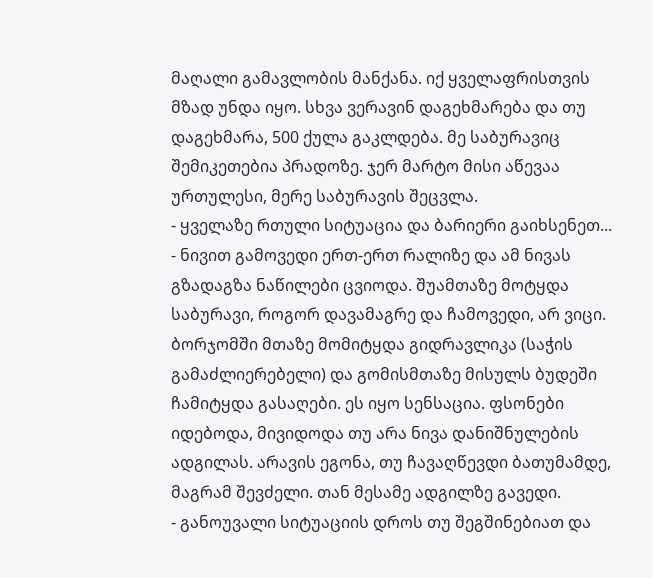მაღალი გამავლობის მანქანა. იქ ყველაფრისთვის მზად უნდა იყო. სხვა ვერავინ დაგეხმარება და თუ დაგეხმარა, 500 ქულა გაკლდება. მე საბურავიც შემიკეთებია პრადოზე. ჯერ მარტო მისი აწევაა ურთულესი, მერე საბურავის შეცვლა.
- ყველაზე რთული სიტუაცია და ბარიერი გაიხსენეთ...
- ნივით გამოვედი ერთ-ერთ რალიზე და ამ ნივას გზადაგზა ნაწილები ცვიოდა. შუამთაზე მოტყდა საბურავი, როგორ დავამაგრე და ჩამოვედი, არ ვიცი. ბორჯომში მთაზე მომიტყდა გიდრავლიკა (საჭის გამაძლიერებელი) და გომისმთაზე მისულს ბუდეში ჩამიტყდა გასაღები. ეს იყო სენსაცია. ფსონები იდებოდა, მივიდოდა თუ არა ნივა დანიშნულების ადგილას. არავის ეგონა, თუ ჩავაღწევდი ბათუმამდე, მაგრამ შევძელი. თან მესამე ადგილზე გავედი.
- განოუვალი სიტუაციის დროს თუ შეგშინებიათ და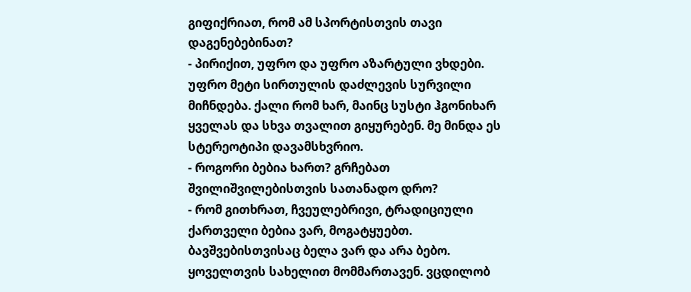გიფიქრიათ, რომ ამ სპორტისთვის თავი დაგენებებინათ?
- პირიქით, უფრო და უფრო აზარტული ვხდები. უფრო მეტი სირთულის დაძლევის სურვილი მიჩნდება. ქალი რომ ხარ, მაინც სუსტი ჰგონიხარ ყველას და სხვა თვალით გიყურებენ. მე მინდა ეს სტერეოტიპი დავამსხვრიო.
- როგორი ბებია ხართ? გრჩებათ შვილიშვილებისთვის სათანადო დრო?
- რომ გითხრათ, ჩვეულებრივი, ტრადიციული ქართველი ბებია ვარ, მოგატყუებთ. ბავშვებისთვისაც ბელა ვარ და არა ბებო. ყოველთვის სახელით მომმართავენ. ვცდილობ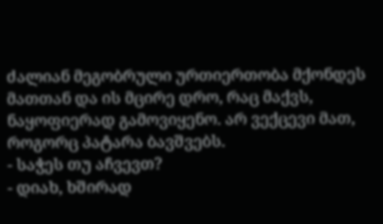ძალიან მეგობრული ურთიერთობა მქონდეს მათთან და ის მცირე დრო, რაც მაქვს, ნაყოფიერად გამოვიყენო. არ ვექცევი მათ, როგორც პატარა ბავშვებს.
- საჭეს თუ აჩვევთ?
- დიახ, ხშირად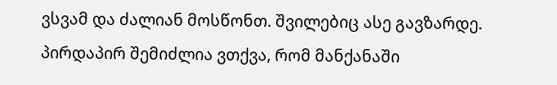ვსვამ და ძალიან მოსწონთ. შვილებიც ასე გავზარდე. პირდაპირ შემიძლია ვთქვა, რომ მანქანაში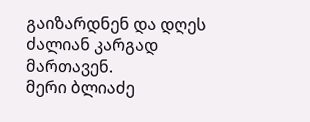გაიზარდნენ და დღეს ძალიან კარგად მართავენ.
მერი ბლიაძე